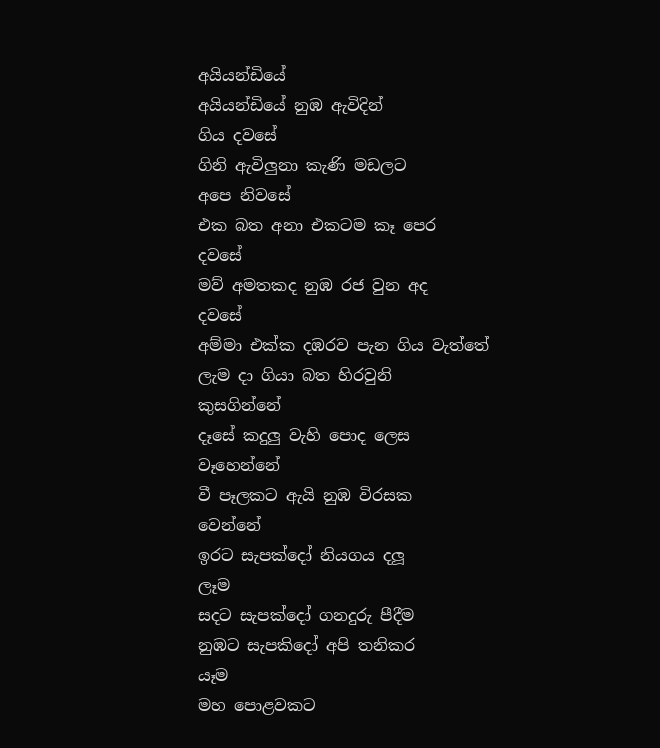අයියන්ඩියේ
අයියන්ඩියේ නුඹ ඇවිදින්
ගිය දවසේ
ගිනි ඇවිලුනා කැණි මඩලට
අපෙ නිවසේ
එක බත අනා එකටම කෑ පෙර
දවසේ
මව් අමතකද නුඹ රජ වුන අද
දවසේ
අම්මා එක්ක දඹරව පැන ගිය වැත්තේ
ලැම දා ගියා බත හිරවුනි
කුසගින්නේ
දෑසේ කදුලු වැහි පොද ලෙස
වෑහෙන්නේ
වී පෑලකට ඇයි නුඹ විරසක
වෙන්නේ
ඉරට සැපක්දෝ නියගය දලූ
ලෑම
සදට සැපක්දෝ ගනදුරු පීදීම
නුඹට සැපකිදෝ අපි තනිකර
යෑම
මහ පොළවකට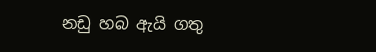නඩු හබ ඇයි ගතු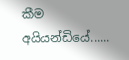කීම
අයියන්ඩියේ......